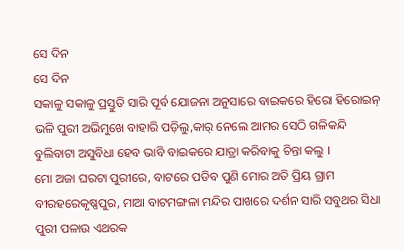ସେ ଦିନ
ସେ ଦିନ
ସକାଳୁ ସକାଳୁ ପ୍ରସ୍ତୁତି ସାରି ପୂର୍ବ ଯୋଜନା ଅନୁସାରେ ବାଇକରେ ହିରୋ ହିରୋଇନ୍ ଭଳି ପୁରୀ ଅଭିମୁଖେ ବାହାରି ପଡ଼ିଲୁ,କାର୍ ନେଲେ ଆମର ସେଠି ଗଳିକନ୍ଦି ବୁଲିବାଟା ଅସୁବିଧା ହେବ ଭାବି ବାଇକରେ ଯାତ୍ରା କରିବାକୁ ଚିନ୍ତା କଲୁ ।
ମୋ ଅଜା ଘରଟା ପୁରୀରେ, ବାଟରେ ପଡିବ ପୁଣି ମୋର ଅତି ପ୍ରିୟ ଗ୍ରାମ ବୀରହରେକୃଷ୍ଣପୁର, ମାଆ ବାଟମଙ୍ଗଳା ମନ୍ଦିର ପାଖରେ ଦର୍ଶନ ସାରି ସବୁଥର ସିଧା ପୁରୀ ପଳାଉ ଏଥରକ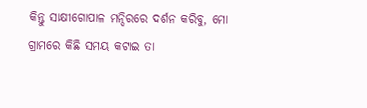କିନ୍ତୁ ସାକ୍ଷୀଗୋପାଳ ମନ୍ଦିରରେ ଦର୍ଶନ କରିବୁ, ମୋ ଗ୍ରାମରେ କିଛି ସମୟ କଟାଇ ତା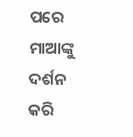ପରେ ମାଆଙ୍କୁ ଦର୍ଶନ କରି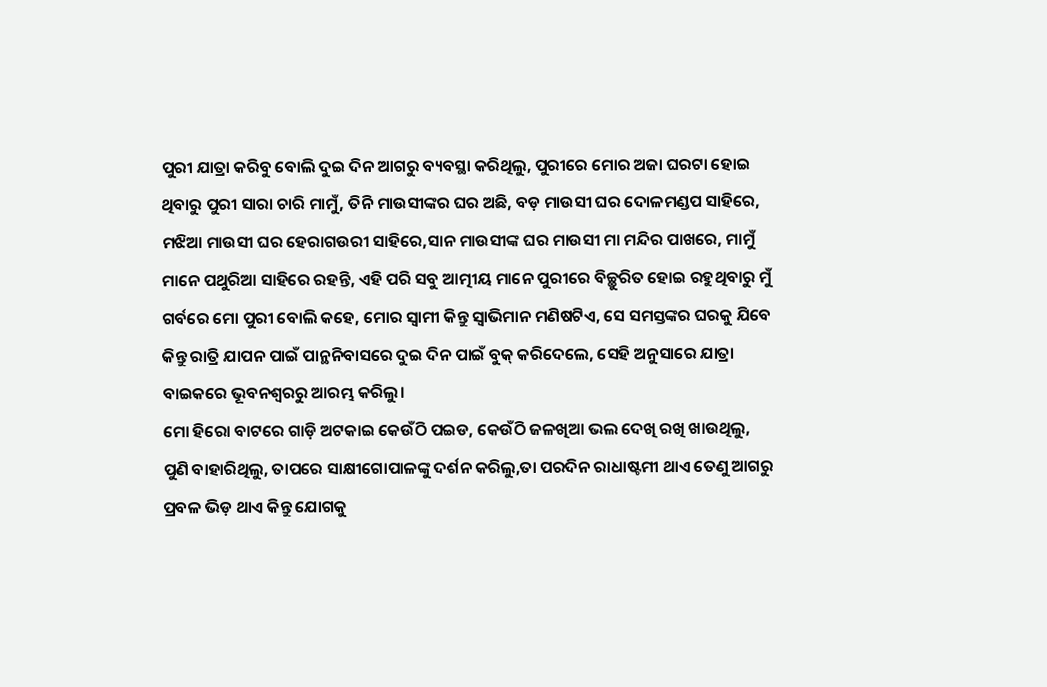ପୁରୀ ଯାତ୍ରା କରିବୁ ବୋଲି ଦୁଇ ଦିନ ଆଗରୁ ବ୍ୟବସ୍ଥା କରିଥିଲୁ, ପୁରୀରେ ମୋର ଅଜା ଘରଟା ହୋଇ ଥିବାରୁ ପୁରୀ ସାରା ଚାରି ମାମୁଁ, ତିନି ମାଉସୀଙ୍କର ଘର ଅଛି, ବଡ଼ ମାଉସୀ ଘର ଦୋଳମଣ୍ଡପ ସାହିରେ, ମଝିଆ ମାଉସୀ ଘର ହେରାଗଉରୀ ସାହିରେ,ସାନ ମାଉସୀଙ୍କ ଘର ମାଉସୀ ମା ମନ୍ଦିର ପାଖରେ, ମାମୁଁ ମାନେ ପଥୁରିଆ ସାହିରେ ରହନ୍ତି, ଏହି ପରି ସବୁ ଆତ୍ମୀୟ ମାନେ ପୁରୀରେ ବିଚ୍ଛୁରିତ ହୋଇ ରହୁଥିବାରୁ ମୁଁ ଗର୍ବରେ ମୋ ପୁରୀ ବୋଲି କହେ, ମୋର ସ୍ୱାମୀ କିନ୍ତୁ ସ୍ୱାଭିମାନ ମଣିଷଟିଏ, ସେ ସମସ୍ତଙ୍କର ଘରକୁ ଯିବେ କିନ୍ତୁ ରାତ୍ରି ଯାପନ ପାଇଁ ପାନ୍ଥନିବାସରେ ଦୁଇ ଦିନ ପାଇଁ ବୁକ୍ କରିଦେଲେ, ସେହି ଅନୁସାରେ ଯାତ୍ରା ବାଇକରେ ଭୂବନଶ୍ୱରରୁ ଆରମ୍ଭ କରିଲୁ।
ମୋ ହିରୋ ବାଟରେ ଗାଡ଼ି ଅଟକାଇ କେଉଁଠି ପଇଡ, କେଉଁଠି ଜଳଖିଆ ଭଲ ଦେଖି ରଖି ଖାଉଥିଲୁ, ପୁଣି ବାହାରିଥିଲୁ, ତାପରେ ସାକ୍ଷୀଗୋପାଳଙ୍କୁ ଦର୍ଶନ କରିଲୁ,ତା ପରଦିନ ରାଧାଷ୍ଟମୀ ଥାଏ ତେଣୁ ଆଗରୁ ପ୍ରବଳ ଭିଡ଼ ଥାଏ କିନ୍ତୁ ଯୋଗକୁ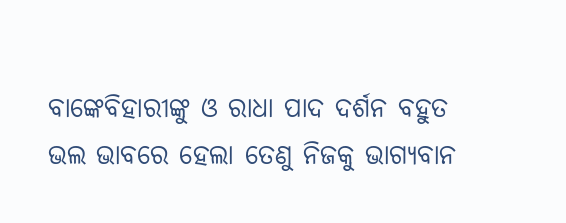ବାଙ୍କେବିହାରୀଙ୍କୁ ଓ ରାଧା ପାଦ ଦର୍ଶନ ବହୁତ ଭଲ ଭାବରେ ହେଲା ତେଣୁ ନିଜକୁ ଭାଗ୍ୟବାନ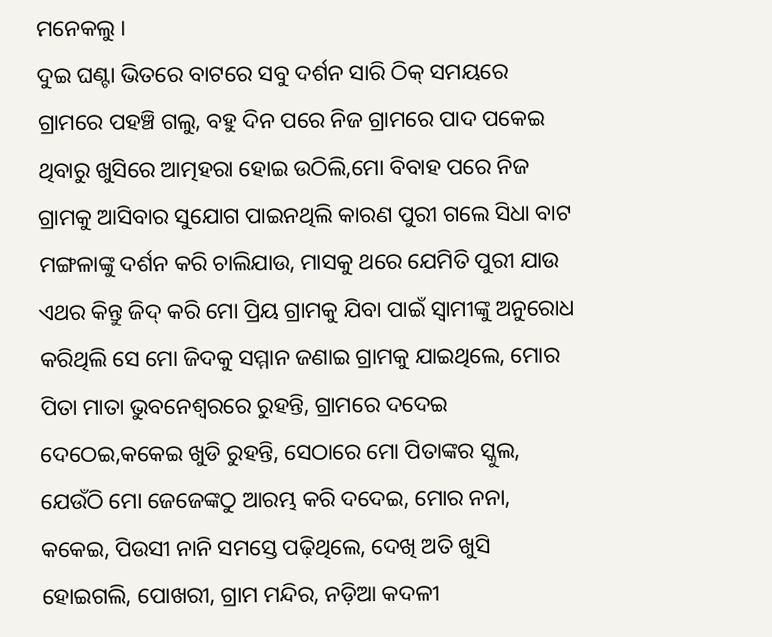ମନେକଲୁ ।
ଦୁଇ ଘଣ୍ଟା ଭିତରେ ବାଟରେ ସବୁ ଦର୍ଶନ ସାରି ଠିକ୍ ସମୟରେ ଗ୍ରାମରେ ପହଞ୍ଚି ଗଲୁ, ବହୁ ଦିନ ପରେ ନିଜ ଗ୍ରାମରେ ପାଦ ପକେଇ ଥିବାରୁ ଖୁସିରେ ଆତ୍ମହରା ହୋଇ ଉଠିଲି,ମୋ ବିବାହ ପରେ ନିଜ ଗ୍ରାମକୁ ଆସିବାର ସୁଯୋଗ ପାଇନଥିଲି କାରଣ ପୁରୀ ଗଲେ ସିଧା ବାଟ ମଙ୍ଗଳାଙ୍କୁ ଦର୍ଶନ କରି ଚାଲିଯାଉ, ମାସକୁ ଥରେ ଯେମିତି ପୁରୀ ଯାଉ ଏଥର କିନ୍ତୁ ଜିଦ୍ କରି ମୋ ପ୍ରିୟ ଗ୍ରାମକୁ ଯିବା ପାଇଁ ସ୍ୱାମୀଙ୍କୁ ଅନୁରୋଧ କରିଥିଲି ସେ ମୋ ଜିଦକୁ ସମ୍ମାନ ଜଣାଇ ଗ୍ରାମକୁ ଯାଇଥିଲେ, ମୋର ପିତା ମାତା ଭୁବନେଶ୍ୱରରେ ରୁହନ୍ତି, ଗ୍ରାମରେ ଦଦେଇ ଦେଠେଇ,କକେଇ ଖୁଡି ରୁହନ୍ତି, ସେଠାରେ ମୋ ପିତାଙ୍କର ସ୍କୁଲ, ଯେଉଁଠି ମୋ ଜେଜେଙ୍କଠୁ ଆରମ୍ଭ କରି ଦଦେଇ, ମୋର ନନା, କକେଇ, ପିଉସୀ ନାନି ସମସ୍ତେ ପଢ଼ିଥିଲେ, ଦେଖି ଅତି ଖୁସି ହୋଇଗଲି, ପୋଖରୀ, ଗ୍ରାମ ମନ୍ଦିର, ନଡ଼ିଆ କଦଳୀ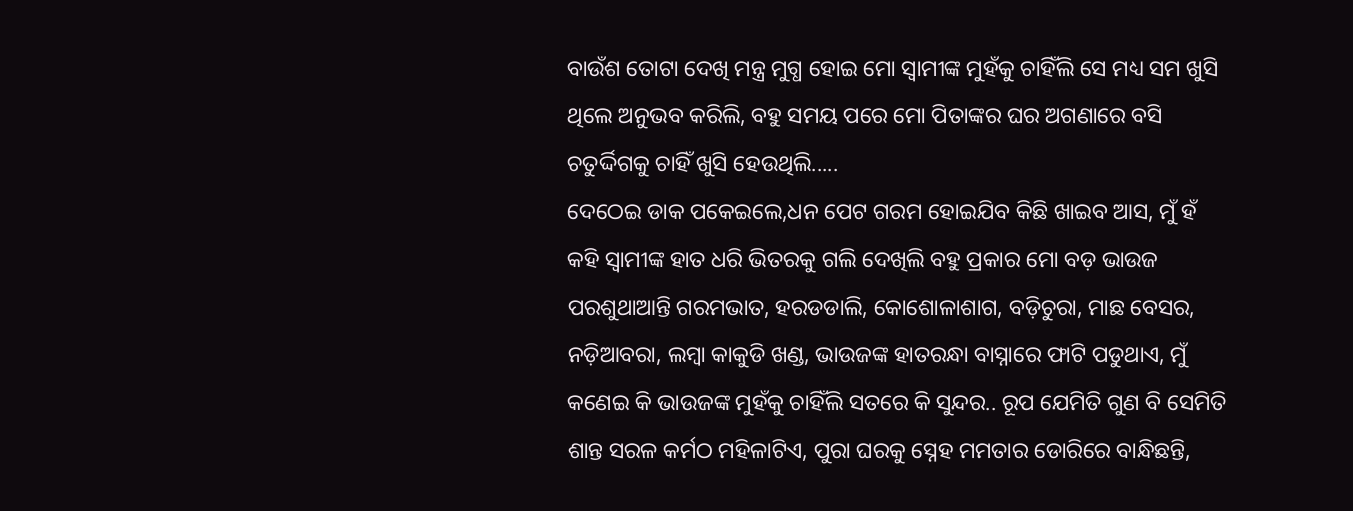ବାଉଁଶ ତୋଟା ଦେଖି ମନ୍ତ୍ର ମୁଗ୍ଧ ହୋଇ ମୋ ସ୍ୱାମୀଙ୍କ ମୁହଁକୁ ଚାହିଁଲି ସେ ମଧ୍ୟ ସମ ଖୁସି ଥିଲେ ଅନୁଭବ କରିଲି, ବହୁ ସମୟ ପରେ ମୋ ପିତାଙ୍କର ଘର ଅଗଣାରେ ବସି ଚତୁର୍ଦ୍ଦିଗକୁ ଚାହିଁ ଖୁସି ହେଉଥିଲି.....
ଦେଠେଇ ଡାକ ପକେଇଲେ,ଧନ ପେଟ ଗରମ ହୋଇଯିବ କିଛି ଖାଇବ ଆସ, ମୁଁ ହଁ କହି ସ୍ୱାମୀଙ୍କ ହାତ ଧରି ଭିତରକୁ ଗଲି ଦେଖିଲି ବହୁ ପ୍ରକାର ମୋ ବଡ଼ ଭାଉଜ ପରଶୁଥାଆନ୍ତି ଗରମଭାତ, ହରଡଡାଲି, କୋଶୋଳାଶାଗ, ବଡ଼ିଚୁରା, ମାଛ ବେସର, ନଡ଼ିଆବରା, ଲମ୍ବା କାକୁଡି ଖଣ୍ଡ, ଭାଉଜଙ୍କ ହାତରନ୍ଧା ବାସ୍ନାରେ ଫାଟି ପଡୁଥାଏ, ମୁଁ କଣେଇ କି ଭାଉଜଙ୍କ ମୁହଁକୁ ଚାହିଁଲି ସତରେ କି ସୁନ୍ଦର.. ରୂପ ଯେମିତି ଗୁଣ ବି ସେମିତି ଶାନ୍ତ ସରଳ କର୍ମଠ ମହିଳାଟିଏ, ପୁରା ଘରକୁ ସ୍ନେହ ମମତାର ଡୋରିରେ ବାନ୍ଧିଛନ୍ତି,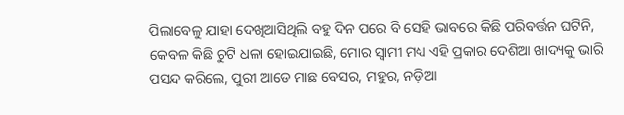ପିଲାବେଳୁ ଯାହା ଦେଖିଆସିଥିଲି ବହୁ ଦିନ ପରେ ବି ସେହି ଭାବରେ କିଛି ପରିବର୍ତ୍ତନ ଘଟିନି, କେବଳ କିଛି ଚୁଟି ଧଳା ହୋଇଯାଇଛି, ମୋର ସ୍ୱାମୀ ମଧ୍ୟ ଏହି ପ୍ରକାର ଦେଶିଆ ଖାଦ୍ୟକୁ ଭାରି ପସନ୍ଦ କରିଲେ, ପୁରୀ ଆଡେ ମାଛ ବେସର, ମହୁର, ନଡ଼ିଆ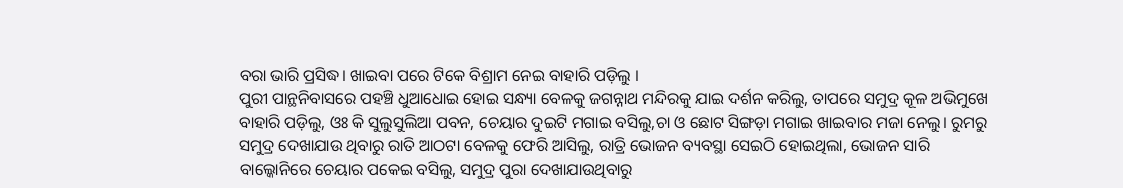ବରା ଭାରି ପ୍ରସିଦ୍ଧ। ଖାଇବା ପରେ ଟିକେ ବିଶ୍ରାମ ନେଇ ବାହାରି ପଡ଼ିଲୁ ।
ପୁରୀ ପାନ୍ଥନିବାସରେ ପହଞ୍ଚି ଧୁଆଧୋଇ ହୋଇ ସନ୍ଧ୍ୟା ବେଳକୁ ଜଗନ୍ନାଥ ମନ୍ଦିରକୁ ଯାଇ ଦର୍ଶନ କରିଲୁ, ତାପରେ ସମୁଦ୍ର କୂଳ ଅଭିମୁଖେ ବାହାରି ପଡ଼ିଲୁ, ଓଃ କି ସୁଲୁସୁଲିଆ ପବନ, ଚେୟାର ଦୁଇଟି ମଗାଇ ବସିଲୁ,ଚା ଓ ଛୋଟ ସିଙ୍ଗଡ଼ା ମଗାଇ ଖାଇବାର ମଜା ନେଲୁ। ରୁମରୁ ସମୁଦ୍ର ଦେଖାଯାଉ ଥିବାରୁ ରାତି ଆଠଟା ବେଳକୁ ଫେରି ଆସିଲୁ, ରାତ୍ରି ଭୋଜନ ବ୍ୟବସ୍ଥା ସେଇଠି ହୋଇଥିଲା, ଭୋଜନ ସାରି ବାଲ୍କୋନିରେ ଚେୟାର ପକେଇ ବସିଲୁ, ସମୁଦ୍ର ପୁରା ଦେଖାଯାଉଥିବାରୁ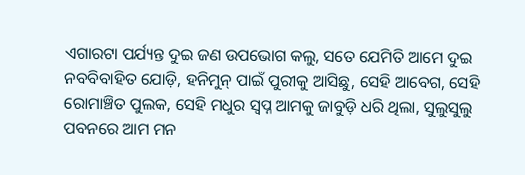ଏଗାରଟା ପର୍ଯ୍ୟନ୍ତ ଦୁଇ ଜଣ ଉପଭୋଗ କଲୁ, ସତେ ଯେମିତି ଆମେ ଦୁଇ ନବବିବାହିତ ଯୋଡ଼ି, ହନିମୁନ୍ ପାଇଁ ପୁରୀକୁ ଆସିଛୁ, ସେହି ଆବେଗ, ସେହି ରୋମାଞ୍ଚିତ ପୁଲକ, ସେହି ମଧୁର ସ୍ଵପ୍ନ ଆମକୁ ଜାବୁଡ଼ି ଧରି ଥିଲା, ସୁଲୁସୁଲୁ ପବନରେ ଆମ ମନ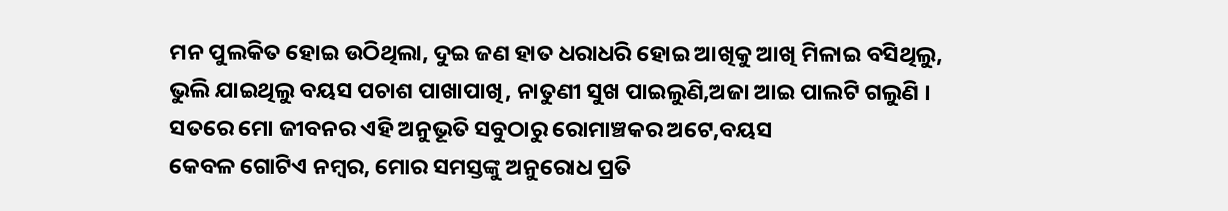ମନ ପୁଲକିତ ହୋଇ ଉଠିଥିଲା, ଦୁଇ ଜଣ ହାତ ଧରାଧରି ହୋଇ ଆଖିକୁ ଆଖି ମିଳାଇ ବସିଥିଲୁ, ଭୁଲି ଯାଇଥିଲୁ ବୟସ ପଚାଶ ପାଖାପାଖି, ନାତୁଣୀ ସୁଖ ପାଇଲୁଣି,ଅଜା ଆଇ ପାଲଟି ଗଲୁଣି ।
ସତରେ ମୋ ଜୀବନର ଏହି ଅନୁଭୂତି ସବୁଠାରୁ ରୋମାଞ୍ଚକର ଅଟେ,ବୟସ
କେବଳ ଗୋଟିଏ ନମ୍ବର, ମୋର ସମସ୍ତଙ୍କୁ ଅନୁରୋଧ ପ୍ରତି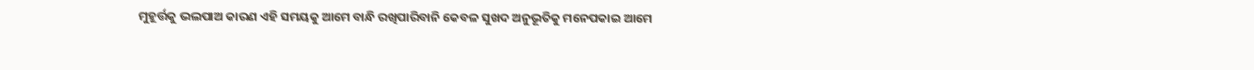ମୁହୂର୍ତ୍ତକୁ ଭଲପାଅ କାରଣ ଏହି ସମୟକୁ ଆମେ ବାନ୍ଧି ରଖିପାରିବାନି କେବଳ ସୁଖଦ ଅନୁଭୂତିକୁ ମନେପକାଇ ଆମେ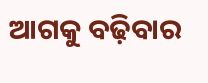ଆଗକୁ ବଢ଼ିବାର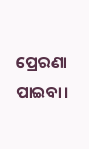ପ୍ରେରଣା ପାଇବା।